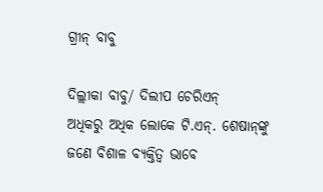ଗ୍ରୀନ୍‌ ବାବୁ

ଦିଲ୍ଲୀକା ବାବୁ/ ଦିଲୀପ ଚେରିଏନ୍‌
ଅଧିକରୁ ଅଧିକ ଲୋକେ ଟି.ଏନ୍‌. ଶେଷାନ୍‌ଙ୍କୁ ଜଣେ ବିଶାଳ ବ୍ୟକ୍ତିତ୍ୱ ଭାବେ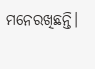ମନେରଖିଛନ୍ତି।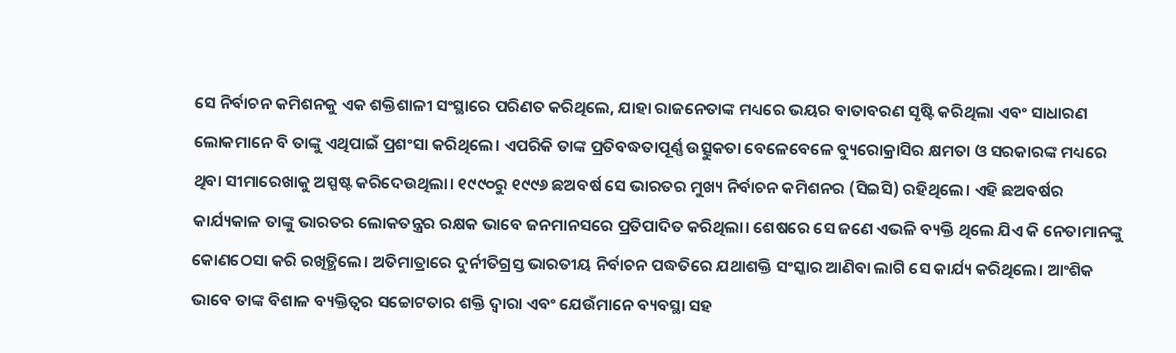ସେ ନିର୍ବାଚନ କମିଶନକୁ ଏକ ଶକ୍ତିଶାଳୀ ସଂସ୍ଥାରେ ପରିଣତ କରିଥିଲେ, ଯାହା ରାଜନେତାଙ୍କ ମଧ୍ୟରେ ଭୟର ବାତାବରଣ ସୃଷ୍ଟି କରିଥିଲା ଏବଂ ସାଧାରଣ ଲୋକମାନେ ବି ତାଙ୍କୁ ଏଥିପାଇଁ ପ୍ରଶଂସା କରିଥିଲେ। ଏପରିକି ତାଙ୍କ ପ୍ରତିବଦ୍ଧତାପୂର୍ଣ୍ଣ ଉତ୍ସୁକତା ବେଳେବେଳେ ବ୍ୟୁରୋକ୍ରାସିର କ୍ଷମତା ଓ ସରକାରଙ୍କ ମଧ୍ୟରେ ଥିବା ସୀମାରେଖାକୁ ଅସ୍ପଷ୍ଟ କରିଦେଉଥିଲା। ୧୯୯୦ରୁ ୧୯୯୬ ଛଅବର୍ଷ ସେ ଭାରତର ମୁଖ୍ୟ ନିର୍ବାଚନ କମିଶନର (ସିଇସି) ରହିଥିଲେ। ଏହି ଛଅବର୍ଷର କାର୍ଯ୍ୟକାଳ ତାଙ୍କୁ ଭାରତର ଲୋକତନ୍ତ୍ରର ରକ୍ଷକ ଭାବେ ଜନମାନସରେ ପ୍ରତିପାଦିତ କରିଥିଲା। ଶେଷରେ ସେ ଜଣେ ଏଭଳି ବ୍ୟକ୍ତି ଥିଲେ ଯିଏ କି ନେତାମାନଙ୍କୁ କୋଣଠେସା କରି ରଖିତ୍ଥିଲେ। ଅତିମାତ୍ରାରେ ଦୁର୍ନୀତିଗ୍ରସ୍ତ ଭାରତୀୟ ନିର୍ବାଚନ ପଦ୍ଧତିରେ ଯଥାଶକ୍ତି ସଂସ୍କାର ଆଣିବା ଲାଗି ସେ କାର୍ଯ୍ୟ କରିଥିଲେ। ଆଂଶିକ ଭାବେ ତାଙ୍କ ବିଶାଳ ବ୍ୟକ୍ତିତ୍ୱର ସଚ୍ଚୋଟତାର ଶକ୍ତି ଦ୍ୱାରା ଏବଂ ଯେଉଁମାନେ ବ୍ୟବସ୍ଥା ସହ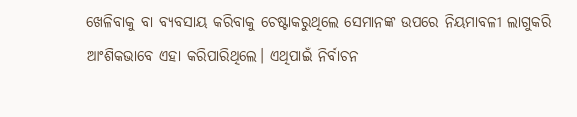ଖେଳିବାକୁ ବା ବ୍ୟବସାୟ କରିବାକୁ ଚେଷ୍ଟାକରୁଥିଲେ ସେମାନଙ୍କ ଉପରେ ନିୟମାବଳୀ ଲାଗୁକରି ଆଂଶିକଭାବେ ଏହା କରିପାରିଥିଲେ। ଏଥିପାଇଁ ନିର୍ବାଚନ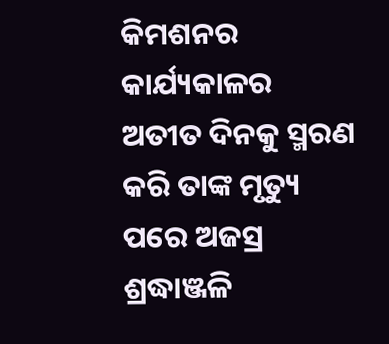କିମଶନର କାର୍ଯ୍ୟକାଳର ଅତୀତ ଦିନକୁ ସ୍ମରଣ କରି ତାଙ୍କ ମୃତ୍ୟୁ ପରେ ଅଜସ୍ର ଶ୍ରଦ୍ଧାଞ୍ଜଳି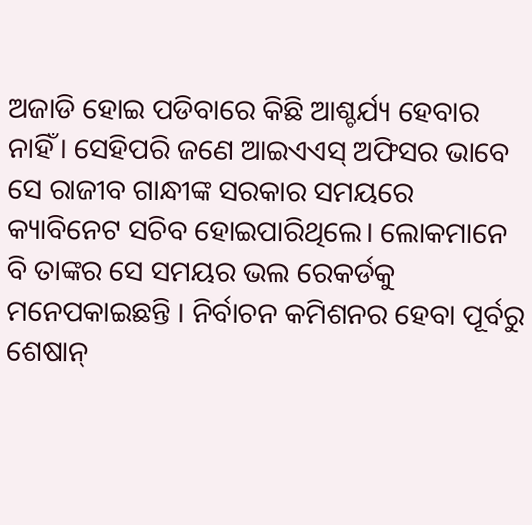ଅଜାଡି ହୋଇ ପଡିବାରେ କିଛି ଆଶ୍ଚର୍ଯ୍ୟ ହେବାର ନାହିଁ। ସେହିପରି ଜଣେ ଆଇଏଏସ୍‌ ଅଫିସର ଭାବେ ସେ ରାଜୀବ ଗାନ୍ଧୀଙ୍କ ସରକାର ସମୟରେ କ୍ୟାବିନେଟ ସଚିବ ହୋଇପାରିଥିଲେ। ଲୋକମାନେ ବି ତାଙ୍କର ସେ ସମୟର ଭଲ ରେକର୍ଡକୁ ମନେପକାଇଛନ୍ତି । ନିର୍ବାଚନ କମିଶନର ହେବା ପୂର୍ବରୁ ଶେଷାନ୍‌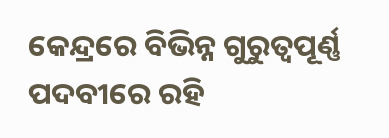କେନ୍ଦ୍ରରେ ବିଭିନ୍ନ ଗୁରୁତ୍ୱପୂର୍ଣ୍ଣ ପଦବୀରେ ରହି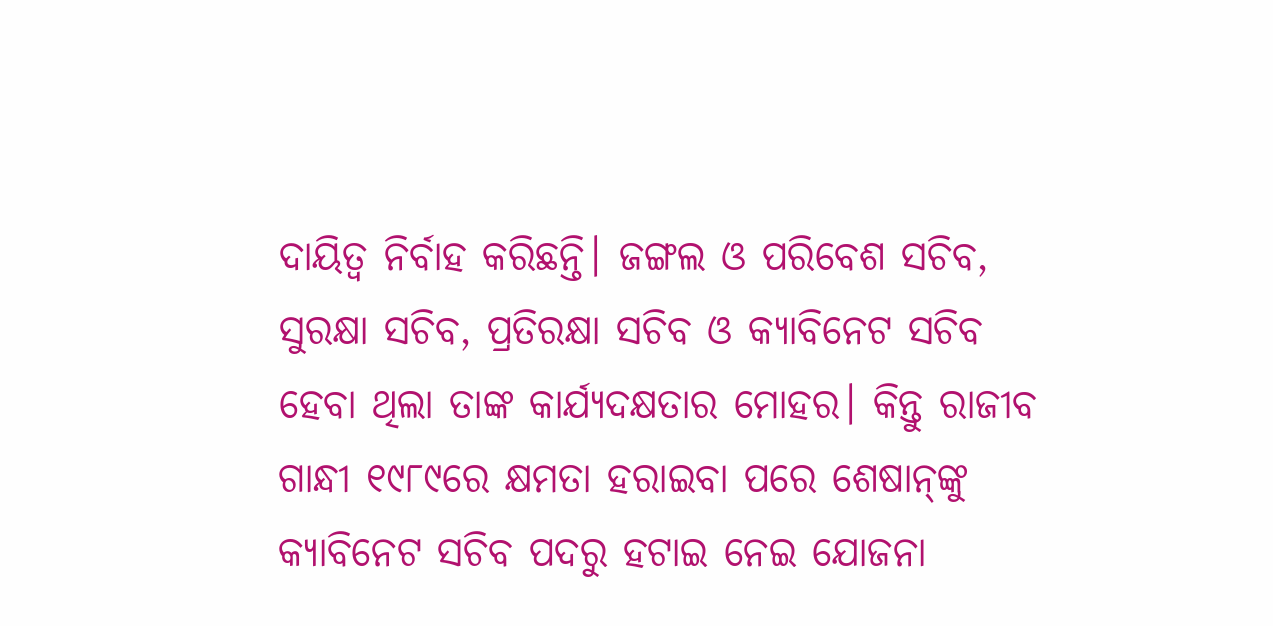ଦାୟିତ୍ୱ ନିର୍ବାହ କରିଛନ୍ତି। ଜଙ୍ଗଲ ଓ ପରିବେଶ ସଚିବ, ସୁରକ୍ଷା ସଚିବ, ପ୍ରତିରକ୍ଷା ସଚିବ ଓ କ୍ୟାବିନେଟ ସଚିବ ହେବା ଥିଲା ତାଙ୍କ କାର୍ଯ୍ୟଦକ୍ଷତାର ମୋହର। କିନ୍ତୁ ରାଜୀବ ଗାନ୍ଧୀ ୧୯୮୯ରେ କ୍ଷମତା ହରାଇବା ପରେ ଶେଷାନ୍‌ଙ୍କୁ କ୍ୟାବିନେଟ ସଚିବ ପଦରୁ ହଟାଇ ନେଇ ଯୋଜନା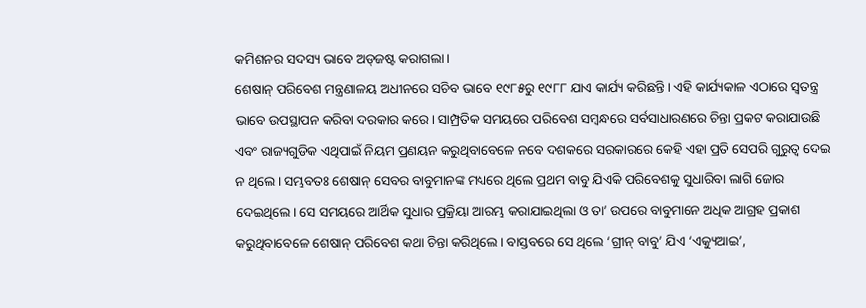କମିଶନର ସଦସ୍ୟ ଭାବେ ଅଡ୍‌ଜଷ୍ଟ କରାଗଲା।
ଶେଷାନ୍‌ ପରିବେଶ ମନ୍ତ୍ରଣାଳୟ ଅଧୀନରେ ସଚିବ ଭାବେ ୧୯୮୫ରୁ ୧୯୮୮ ଯାଏ କାର୍ଯ୍ୟ କରିଛନ୍ତି। ଏହି କାର୍ଯ୍ୟକାଳ ଏଠାରେ ସ୍ବତନ୍ତ୍ର ଭାବେ ଉପସ୍ଥାପନ କରିବା ଦରକାର କରେ। ସାମ୍ପ୍ରତିକ ସମୟରେ ପରିବେଶ ସମ୍ବନ୍ଧରେ ସର୍ବସାଧାରଣରେ ଚିନ୍ତା ପ୍ରକଟ କରାଯାଉଛି ଏବଂ ରାଜ୍ୟଗୁଡିକ ଏଥିପାଇଁ ନିୟମ ପ୍ରଣୟନ କରୁଥିବାବେଳେ ନବେ ଦଶକରେ ସରକାରରେ କେହି ଏହା ପ୍ରତି ସେପରି ଗୁରୁତ୍ୱ ଦେଇ ନ ଥିଲେ। ସମ୍ଭବତଃ ଶେଷାନ୍‌ ସେବର ବାବୁମାନଙ୍କ ମଧ୍ୟରେ ଥିଲେ ପ୍ରଥମ ବାବୁ ଯିଏକି ପରିବେଶକୁ ସୁଧାରିବା ଲାଗି ଜୋର ଦେଇଥିଲେ। ସେ ସମୟରେ ଆର୍ଥିକ ସୁଧାର ପ୍ରକ୍ରିୟା ଆରମ୍ଭ କରାଯାଇଥିଲା ଓ ତା’ ଉପରେ ବାବୁମାନେ ଅଧିକ ଆଗ୍ରହ ପ୍ରକାଶ କରୁଥିବାବେଳେ ଶେଷାନ୍‌ ପରିବେଶ କଥା ଚିନ୍ତା କରିଥିଲେ। ବାସ୍ତବରେ ସେ ଥିଲେ ‘ଗ୍ରୀନ୍‌ ବାବୁ’ ଯିଏ ‘ଏକ୍ୟୁଆଇ’,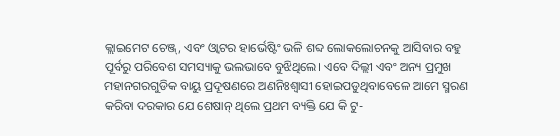କ୍ଲାଇମେଟ ଚେଞ୍ଜ୍‌, ଏବଂ ଓ୍ବାଟର ହାର୍ଭେଷ୍ଟିଂ ଭଳି ଶବ୍ଦ ଲୋକଲୋଚନକୁ ଆସିବାର ବହୁ ପୂର୍ବରୁ ପରିବେଶ ସମସ୍ୟାକୁ ଭଲଭାବେ ବୁଝିଥିଲେ। ଏବେ ଦିଲ୍ଲୀ ଏବଂ ଅନ୍ୟ ପ୍ରମୁଖ ମହାନଗରଗୁଡିକ ବାୟୁ ପ୍ରଦୂଷଣରେ ଅଣନିଃଶ୍ୱାସୀ ହୋଇପଡୁଥିବାବେଳେ ଆମେ ସ୍ମରଣ କରିବା ଦରକାର ଯେ ଶେଷାନ୍‌ ଥିଲେ ପ୍ରଥମ ବ୍ୟକ୍ତି ଯେ କି ଟୁ-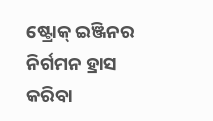ଷ୍ଟ୍ରୋକ୍‌ ଇଞ୍ଜିନର ନିର୍ଗମନ ହ୍ରାସ କରିବା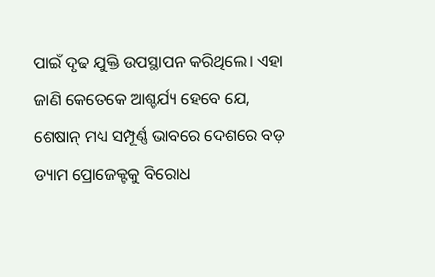ପାଇଁ ଦୃଢ ଯୁକ୍ତି ଉପସ୍ଥାପନ କରିଥିଲେ। ଏହା ଜାଣି କେତେକେ ଆଶ୍ଚର୍ଯ୍ୟ ହେବେ ଯେ, ଶେଷାନ୍‌ ମଧ୍ୟ ସମ୍ପୂର୍ଣ୍ଣ ଭାବରେ ଦେଶରେ ବଡ଼ ଡ୍ୟାମ ପ୍ରୋଜେକ୍ଟକୁ ବିରୋଧ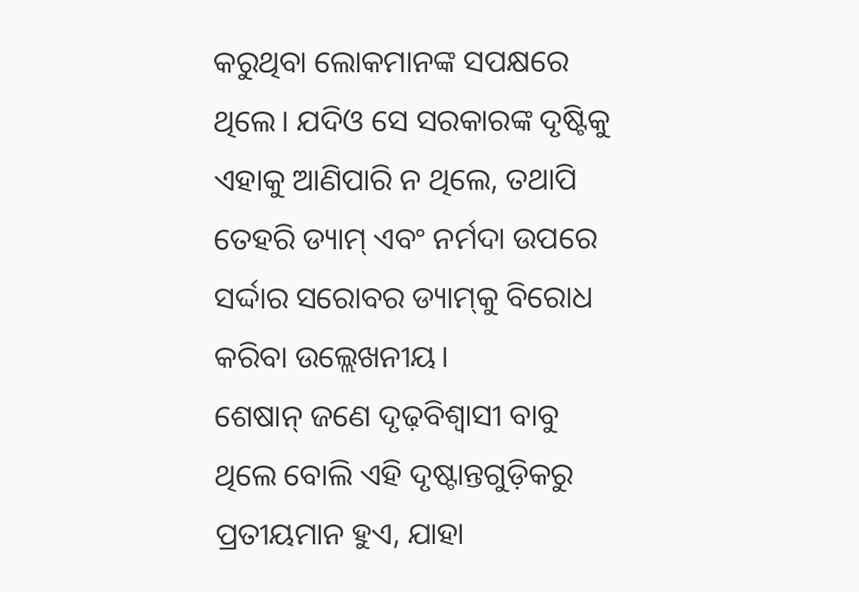କରୁଥିବା ଲୋକମାନଙ୍କ ସପକ୍ଷରେ ଥିଲେ। ଯଦିଓ ସେ ସରକାରଙ୍କ ଦୃଷ୍ଟିକୁ ଏହାକୁ ଆଣିପାରି ନ ଥିଲେ, ତଥାପି ତେହରି ଡ୍ୟାମ୍‌ ଏବଂ ନର୍ମଦା ଉପରେ ସର୍ଦ୍ଦାର ସରୋବର ଡ୍ୟାମ୍‌କୁ ବିରୋଧ କରିବା ଉଲ୍ଲେଖନୀୟ।
ଶେଷାନ୍‌ ଜଣେ ଦୃଢ଼ବିଶ୍ୱାସୀ ବାବୁ ଥିଲେ ବୋଲି ଏହି ଦୃଷ୍ଟାନ୍ତଗୁଡ଼ିକରୁ ପ୍ରତୀୟମାନ ହୁଏ, ଯାହା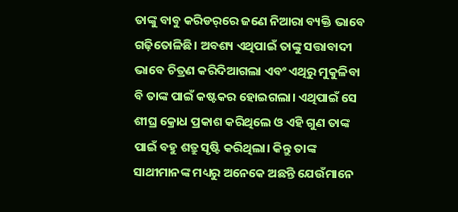ତାଙ୍କୁ ବାବୁ କରିଡର୍‌ରେ ଜଣେ ନିଆରା ବ୍ୟକ୍ତି ଭାବେ ଗଢ଼ିତୋଳିଛି। ଅବଶ୍ୟ ଏଥିପାଇଁ ତାଙ୍କୁ ସତ୍ତାବାଦୀ ଭାବେ ଚିତ୍ରଣ କରିଦିଆଗଲା ଏବଂ ଏଥିରୁ ମୁକୁଳିବା ବି ତାଙ୍କ ପାଇଁ କଷ୍ଟକର ହୋଇଗଲା। ଏଥିପାଇଁ ସେ ଶୀଘ୍ର କ୍ରୋଧ ପ୍ରକାଶ କରିଥିଲେ ଓ ଏହି ଗୁଣ ତାଙ୍କ ପାଇଁ ବହୁ ଶତ୍ରୁ ସୃଷ୍ଟି କରିଥିଲା। କିନ୍ତୁ ତାଙ୍କ ସାଥୀମାନଙ୍କ ମଧ୍ୟରୁ ଅନେକେ ଅଛନ୍ତି ଯେଉଁମାନେ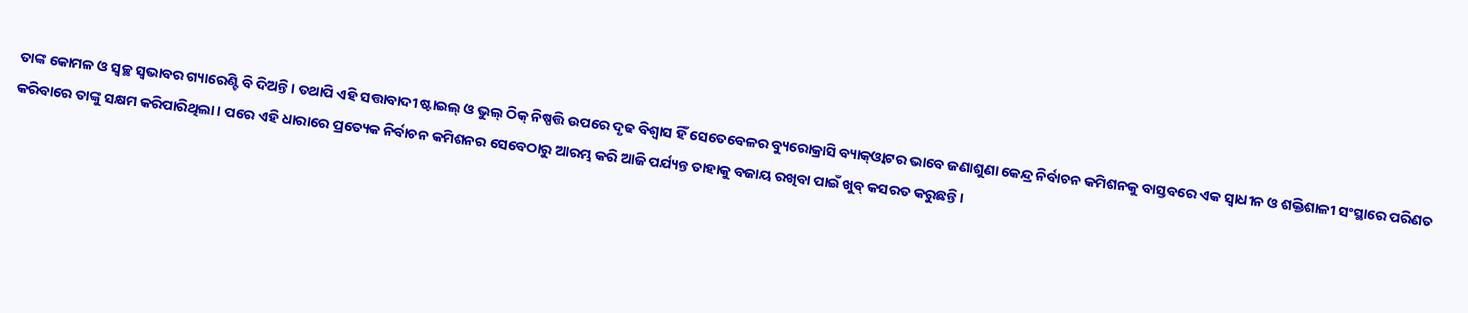ତାଙ୍କ କୋମଳ ଓ ସ୍ବଚ୍ଛ ସ୍ବଭାବର ଗ୍ୟାରେଣ୍ଟି ବି ଦିଅନ୍ତି। ତଥାପି ଏହି ସତ୍ତାବାଦୀ ଷ୍ଟାଇଲ୍‌ ଓ ଭୁଲ୍‌ ଠିକ୍‌ ନିଷ୍ପତ୍ତି ଉପରେ ଦୃଢ ବିଶ୍ୱାସ ହିଁ ସେତେବେଳର ବ୍ୟୁରୋକ୍ରାସି ବ୍ୟାକ୍‌ଓ୍ବାଟର ଭାବେ ଜଣାଶୁଣା କେନ୍ଦ୍ର ନିର୍ବାଚନ କମିଶନକୁ ବାସ୍ତବରେ ଏକ ସ୍ବାଧୀନ ଓ ଶକ୍ତିଶାଳୀ ସଂସ୍ଥାରେ ପରିଣତ କରିବାରେ ତାଙ୍କୁ ସକ୍ଷମ କରିପାରିଥିଲା। ପରେ ଏହି ଧାରାରେ ପ୍ରତ୍ୟେକ ନିର୍ବାଚନ କମିଶନର ସେବେଠାରୁ ଆରମ୍ଭ କରି ଆଜି ପର୍ଯ୍ୟନ୍ତ ତାହାକୁ ବଜାୟ ରଖିବା ପାଇଁ ଖୁବ୍‌ କସରତ କରୁଛନ୍ତି।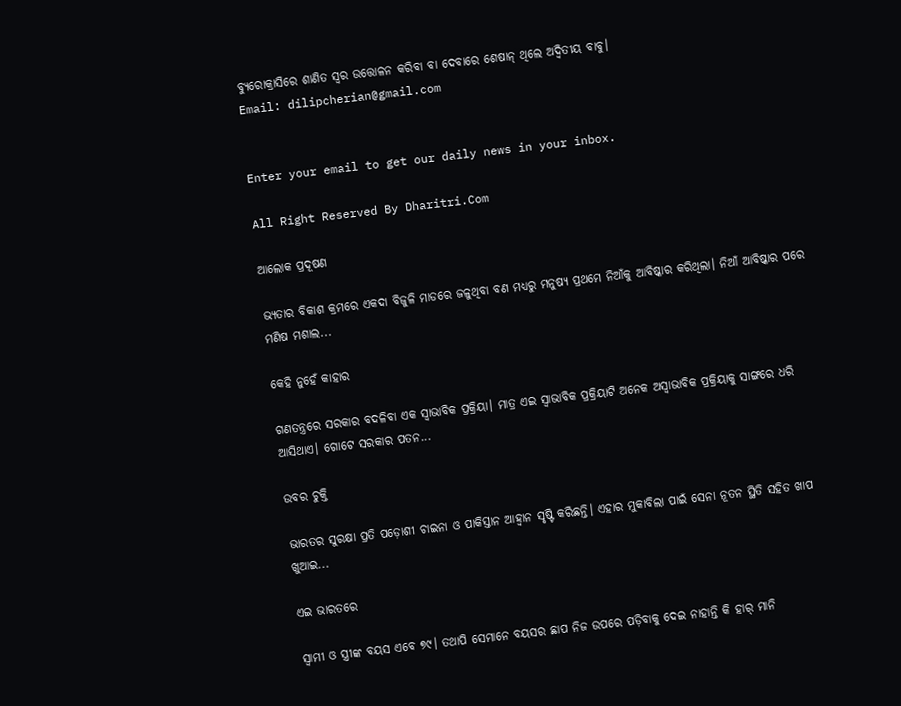ବ୍ୟୁରୋକ୍ରାସିରେ ଶାଣିତ ସ୍ବର ଉତ୍ତୋଳନ କରିବା ବା ଦେବାରେ ଶେଷାନ୍‌ ଥିଲେ ଅଦ୍ୱିତୀୟ ବାବୁ।
Email: dilipcherian@gmail.com


Enter your email to get our daily news in your inbox.

All Right Reserved By Dharitri.Com

ଆଲୋକ ପ୍ରଦୂଷଣ

ଭ୍ୟତାର ବିକାଶ କ୍ରମରେ ଏକଦା ବିଜୁଳି ମାଡରେ ଜଳୁଥିବା ବଣ ମଧ୍ୟରୁ ମନୁଷ୍ୟ ପ୍ରଥମେ ନିଆଁକୁ ଆବିଷ୍କାର କରିଥିଲା। ନିଆଁ ଆବିଷ୍କାର ପରେ ମଣିଷ ମଶାଲ...

କେହି ନୁହେଁ କାହାର

ଗଣତନ୍ତ୍ରରେ ସରକାର ବଦଳିବା ଏକ ସ୍ବାଭାବିକ ପ୍ରକ୍ରିୟା। ମାତ୍ର ଏଇ ସ୍ବାଭାବିକ ପ୍ରକ୍ରିୟାଟି ଅନେକ ଅସ୍ବାଭାବିକ ପ୍ରକ୍ରିୟାକୁ ସାଙ୍ଗରେ ଧରି ଆସିଥାଏ। ଗୋଟେ ସରକାର ପତନ...

ଉବର ଚୁକ୍ତି

ଭାରତର ସୁରକ୍ଷା ପ୍ରତି ପଡ଼ୋଶୀ ଚାଇନା ଓ ପାକିସ୍ତାନ ଆହ୍ବାନ ସୃଷ୍ଟି କରିଛନ୍ତି। ଏହାର ମୁକାବିଲା ପାଇଁ ସେନା ନୂତନ ସ୍ଥିତି ସହିତ ଖାପ ଖୁଆଇ...

ଏଇ ଭାରତରେ

ସ୍ବାମୀ ଓ ସ୍ତ୍ରୀଙ୍କ ବୟସ ଏବେ ୭୯। ତଥାପି ସେମାନେ ବୟସର ଛାପ ନିଜ ଉପରେ ପଡ଼ିବାକୁ ଦେଇ ନାହାନ୍ତି କି ହାର୍‌ ମାନି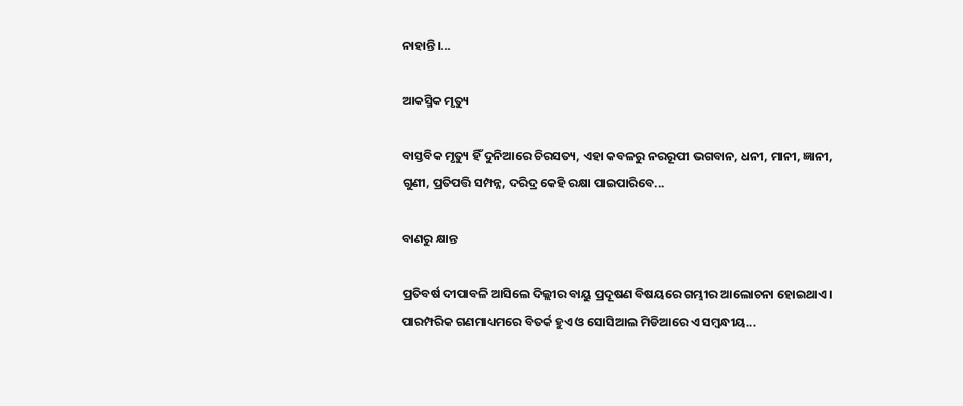ନାହାନ୍ତି।...

ଆକସ୍ମିକ ମୃତ୍ୟୁ

ବାସ୍ତବିକ ମୃତ୍ୟୁ ହିଁ ଦୁନିଆରେ ଚିରସତ୍ୟ, ଏହା କବଳରୁ ନରରୂପୀ ଭଗବାନ, ଧନୀ, ମାନୀ, ଜ୍ଞାନୀ, ଗୁଣୀ, ପ୍ରତିପତ୍ତି ସମ୍ପନ୍ନ, ଦରିଦ୍ର କେହି ରକ୍ଷା ପାଇପାରିବେ...

ବାଣରୁ କ୍ଷାନ୍ତ

ପ୍ରତିବର୍ଷ ଦୀପାବଳି ଆସିଲେ ଦିଲ୍ଲୀର ବାୟୁ ପ୍ରଦୂଷଣ ବିଷୟରେ ଗମ୍ଭୀର ଆଲୋଚନା ହୋଇଥାଏ। ପାରମ୍ପରିକ ଗଣମାଧ୍ୟମରେ ବିତର୍କ ହୁଏ ଓ ସୋସିଆଲ ମିଡିଆରେ ଏ ସମ୍ବନ୍ଧୀୟ...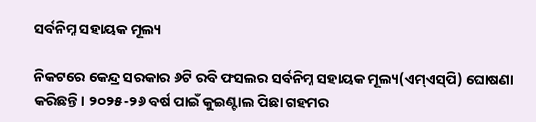ସର୍ବନିମ୍ନ ସହାୟକ ମୂଲ୍ୟ

ନିକଟରେ କେନ୍ଦ୍ର ସରକାର ୬ଟି ରବି ଫସଲର ସର୍ବନିମ୍ନ ସହାୟକ ମୂଲ୍ୟ(ଏମ୍‌ଏସ୍‌ପି) ଘୋଷଣା କରିଛନ୍ତି। ୨୦୨୫-୨୬ ବର୍ଷ ପାଇଁ କୁଇଣ୍ଟାଲ ପିଛା ଗହମର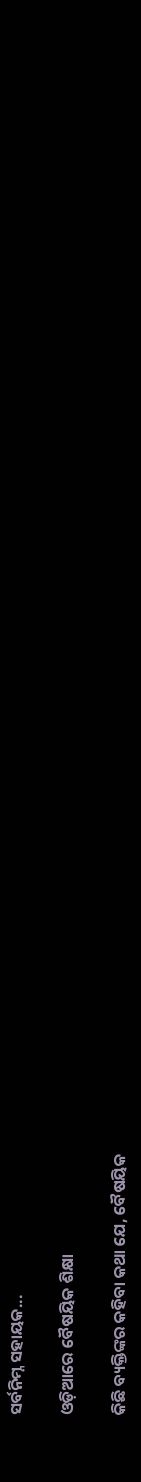ସର୍ବନିମ୍ନ ସହାୟକ...

ଓଡ଼ିଆରେ ବୈଷୟିକ ଶିକ୍ଷା

କିଛି ବ୍ୟକ୍ତିଙ୍କର କହିବା କଥା ଯେ, ବୈଷୟିକ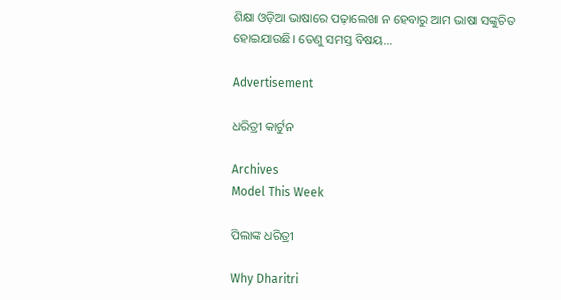ଶିକ୍ଷା ଓଡ଼ିଆ ଭାଷାରେ ପଢ଼ାଲେଖା ନ ହେବାରୁ ଆମ ଭାଷା ସଙ୍କୁଚିତ ହୋଇଯାଉଛି। ତେଣୁ ସମସ୍ତ ବିଷୟ...

Advertisement

ଧରିତ୍ରୀ କାର୍ଟୁନ

Archives
Model This Week

ପିଲାଙ୍କ ଧରିତ୍ରୀ

Why Dharitri